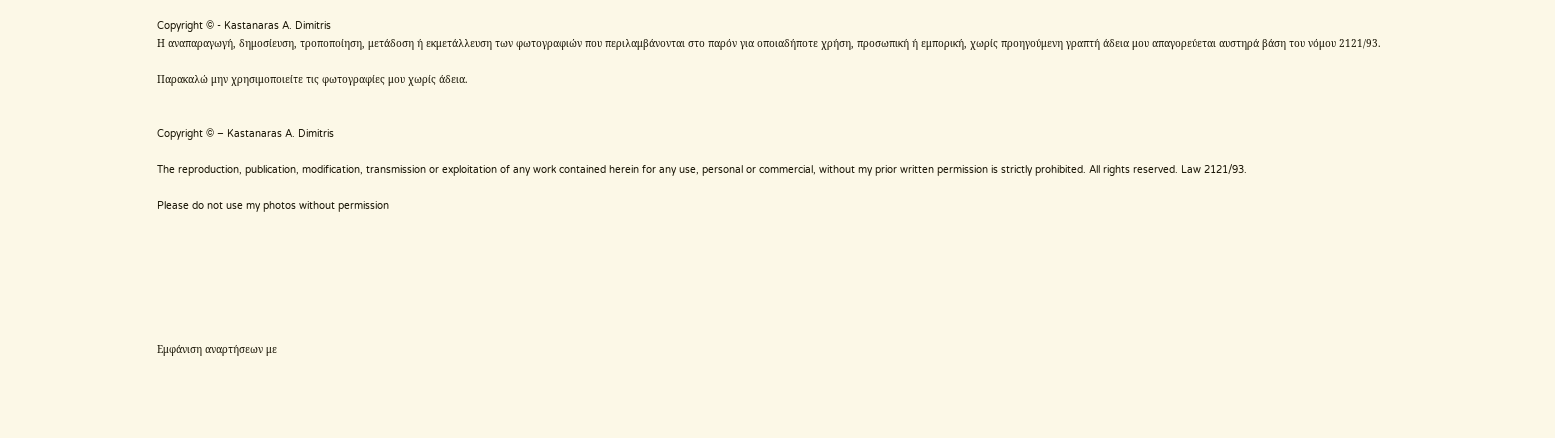Copyright © - Kastanaras A. Dimitris
Η αναπαραγωγή, δημοσίευση, τροποποίηση, μετάδοση ή εκμετάλλευση των φωτογραφιών που περιλαμβάνονται στο παρόν για οποιαδήποτε χρήση, προσωπική ή εμπορική, χωρίς προηγούμενη γραπτή άδεια μου απαγορεύεται αυστηρά βάση του νόμου 2121/93.

Παρακαλώ μην χρησιμοποιείτε τις φωτογραφίες μου χωρίς άδεια.


Copyright © – Kastanaras A. Dimitris

The reproduction, publication, modification, transmission or exploitation of any work contained herein for any use, personal or commercial, without my prior written permission is strictly prohibited. All rights reserved. Law 2121/93.

Please do not use my photos without permission







Εμφάνιση αναρτήσεων με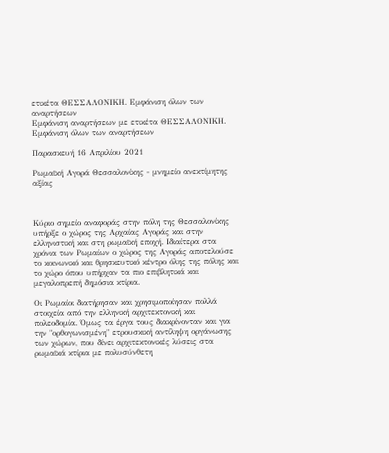ετικέτα ΘΕΣΣΑΛΟΝΙΚΗ. Εμφάνιση όλων των αναρτήσεων
Εμφάνιση αναρτήσεων με ετικέτα ΘΕΣΣΑΛΟΝΙΚΗ. Εμφάνιση όλων των αναρτήσεων

Παρασκευή 16 Απριλίου 2021

Ρωμαϊκή Αγορά Θεσσαλονίκης - μνημείο ανεκτίμητης αξίας



Κύριο σημείο αναφοράς στην πόλη της Θεσσαλονίκης υπήρξε ο χώρος της Αρχαίας Αγοράς και στην ελληνιστική και στη ρωμαϊκή εποχή. Ιδιαίτερα στα χρόνια των Ρωμαίων ο χώρος της Αγοράς αποτελούσε το κοινωνικό και θρησκευτικό κέντρο όλης της πόλης και το χώρο όπου υπήρχαν τα πιο επιβλητικά και μεγαλοπρεπή δημόσια κτίρια.

Οι Ρωμαίοι διατήρησαν και χρησιμοποίησαν πολλά στοιχεία από την ελληνική αρχιτεκτονική και πολεοδομία. Όμως τα έργα τους διακρίνονταν και για την "ορθογωνισμένη" ετρουσκική αντίληψη οργάνωσης των χώρων, που δίνει αρχιτεκτονικές λύσεις στα ρωμαϊκά κτίρια με πολυσύνθετη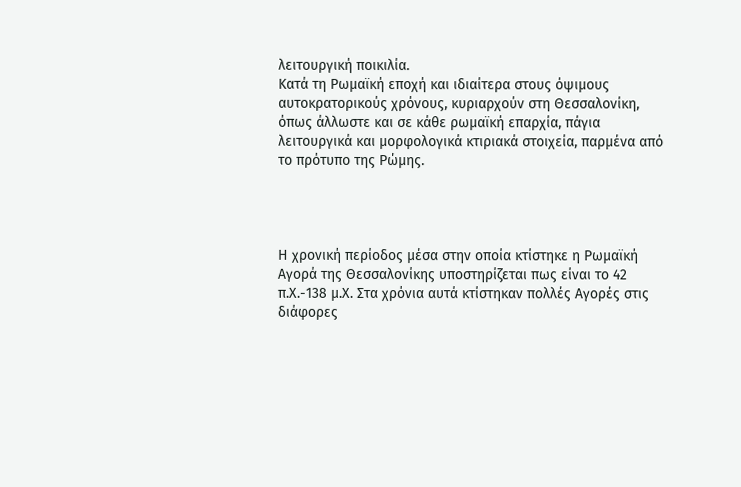λειτουργική ποικιλία.
Κατά τη Ρωμαϊκή εποχή και ιδιαίτερα στους όψιμους αυτοκρατορικούς χρόνους, κυριαρχούν στη Θεσσαλονίκη, όπως άλλωστε και σε κάθε ρωμαϊκή επαρχία, πάγια λειτουργικά και μορφολογικά κτιριακά στοιχεία, παρμένα από το πρότυπο της Ρώμης.




Η χρονική περίοδος μέσα στην οποία κτίστηκε η Ρωμαϊκή Αγορά της Θεσσαλονίκης υποστηρίζεται πως είναι το 42 π.Χ.-138 μ.Χ. Στα χρόνια αυτά κτίστηκαν πολλές Αγορές στις διάφορες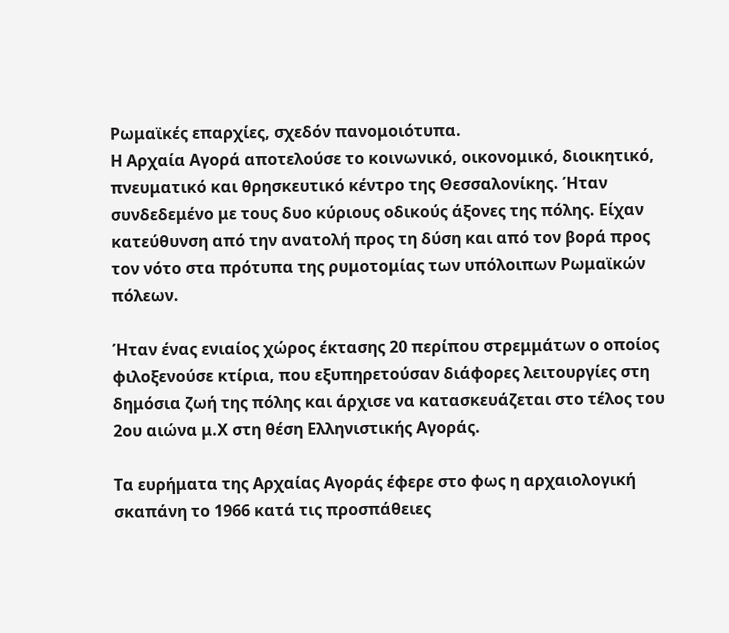Ρωμαϊκές επαρχίες, σχεδόν πανομοιότυπα.
Η Αρχαία Αγορά αποτελούσε το κοινωνικό, οικονομικό, διοικητικό, πνευματικό και θρησκευτικό κέντρο της Θεσσαλονίκης. Ήταν συνδεδεμένο με τους δυο κύριους οδικούς άξονες της πόλης. Είχαν κατεύθυνση από την ανατολή προς τη δύση και από τον βορά προς τον νότο στα πρότυπα της ρυμοτομίας των υπόλοιπων Ρωμαϊκών πόλεων.

Ήταν ένας ενιαίος χώρος έκτασης 20 περίπου στρεμμάτων ο οποίος φιλοξενούσε κτίρια, που εξυπηρετούσαν διάφορες λειτουργίες στη δημόσια ζωή της πόλης και άρχισε να κατασκευάζεται στο τέλος του 2ου αιώνα μ.Χ στη θέση Ελληνιστικής Αγοράς.

Τα ευρήματα της Αρχαίας Αγοράς έφερε στο φως η αρχαιολογική σκαπάνη το 1966 κατά τις προσπάθειες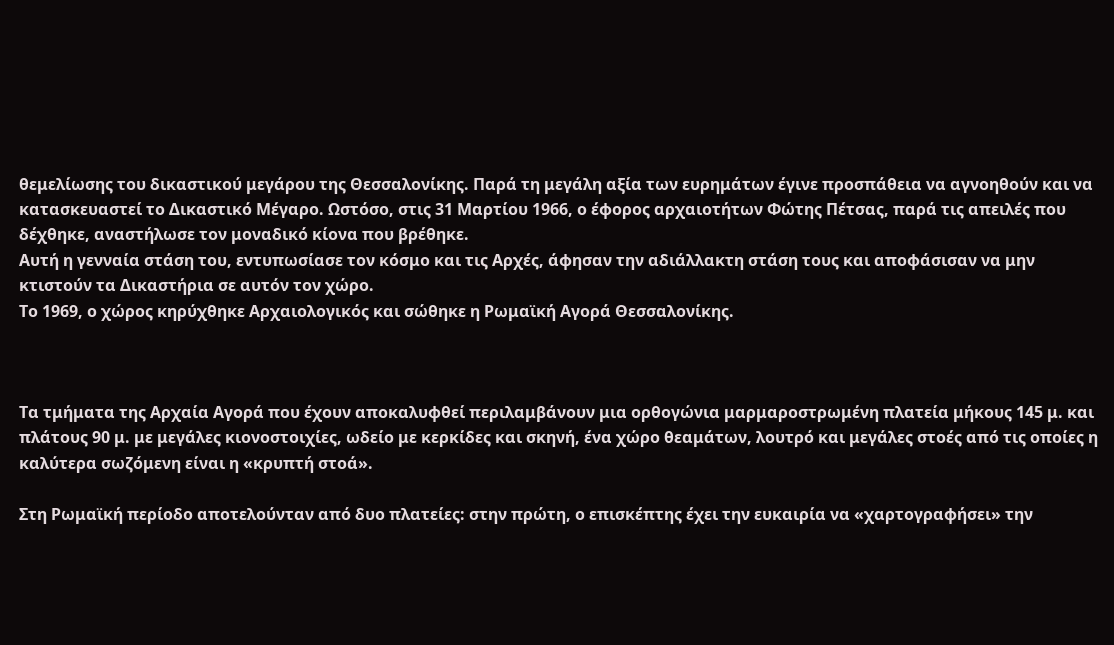θεμελίωσης του δικαστικού μεγάρου της Θεσσαλονίκης. Παρά τη μεγάλη αξία των ευρημάτων έγινε προσπάθεια να αγνοηθούν και να κατασκευαστεί το Δικαστικό Μέγαρο. Ωστόσο, στις 31 Μαρτίου 1966, ο έφορος αρχαιοτήτων Φώτης Πέτσας, παρά τις απειλές που δέχθηκε, αναστήλωσε τον μοναδικό κίονα που βρέθηκε.
Αυτή η γενναία στάση του, εντυπωσίασε τον κόσμο και τις Αρχές, άφησαν την αδιάλλακτη στάση τους και αποφάσισαν να μην κτιστούν τα Δικαστήρια σε αυτόν τον χώρο.
Το 1969, ο χώρος κηρύχθηκε Αρχαιολογικός και σώθηκε η Ρωμαϊκή Αγορά Θεσσαλονίκης.



Tα τμήματα της Αρχαία Αγορά που έχουν αποκαλυφθεί περιλαμβάνουν μια ορθογώνια μαρμαροστρωμένη πλατεία μήκους 145 μ. και πλάτους 90 μ. με μεγάλες κιονοστοιχίες, ωδείο με κερκίδες και σκηνή, ένα χώρο θεαμάτων, λουτρό και μεγάλες στοές από τις οποίες η καλύτερα σωζόμενη είναι η «κρυπτή στοά».

Στη Ρωμαϊκή περίοδο αποτελούνταν από δυο πλατείες: στην πρώτη, ο επισκέπτης έχει την ευκαιρία να «χαρτογραφήσει» την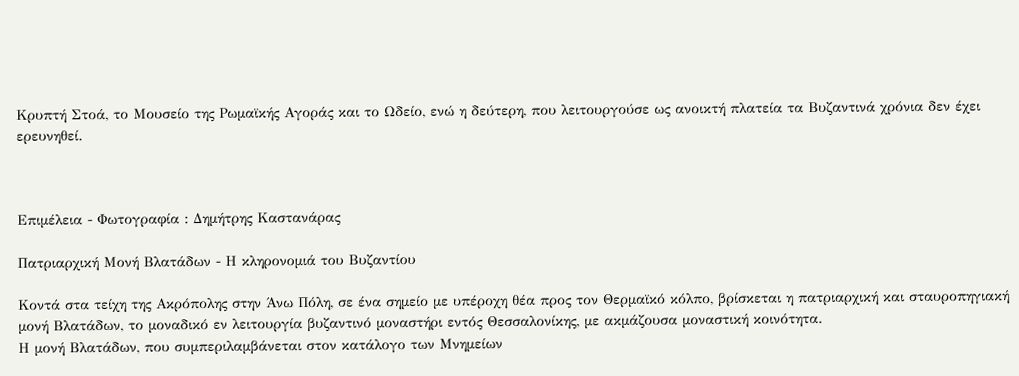Κρυπτή Στοά, το Μουσείο της Ρωμαϊκής Αγοράς και το Ωδείο, ενώ η δεύτερη, που λειτουργούσε ως ανοικτή πλατεία τα Βυζαντινά χρόνια δεν έχει ερευνηθεί.



Επιμέλεια - Φωτογραφία : Δημήτρης Καστανάρας

Πατριαρχική Μονή Βλατάδων - Η κληρονομιά του Βυζαντίου

Κοντά στα τείχη της Ακρόπολης στην Άνω Πόλη, σε ένα σημείο με υπέροχη θέα προς τον Θερμαϊκό κόλπο, βρίσκεται η πατριαρχική και σταυροπηγιακή μονή Βλατάδων, το μοναδικό εν λειτουργία βυζαντινό μοναστήρι εντός Θεσσαλονίκης, με ακμάζουσα μοναστική κοινότητα.
Η μονή Βλατάδων, που συμπεριλαμβάνεται στον κατάλογο των Μνημείων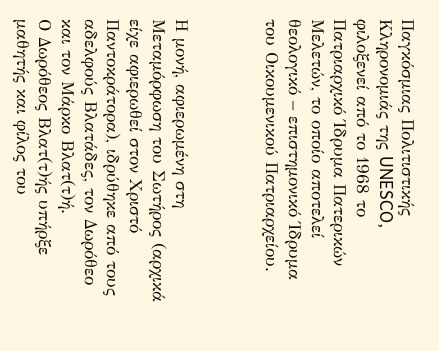Παγκόσμιας Πολιτιστικής Κληρονομιάς της UNESCO, φιλοξενεί από το 1968 το Πατριαρχικό Ίδρυμα Πατερικών Μελετών, το οποίο αποτελεί θεολογικό – επιστημονικό Ίδρυμα του Οικουμενικού Πατριαρχείου.



Η μονή, αφιερωμένη στη Μεταμόρφωση του Σωτήρος (αρχικά είχε αφιερωθεί στον Χριστό Παντοκράτορα), ιδρύθηκε από τους αδελφούς Βλατάδες, τον Δωρόθεο και τον Μάρκο Βλατ(τ)ή.
Ο Δωρόθεος Βλατ(τ)ής υπήρξε μαθητής και φίλος του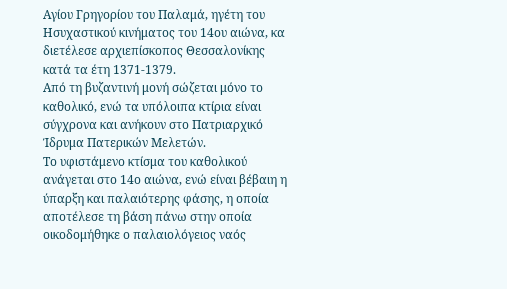Αγίου Γρηγορίου του Παλαμά, ηγέτη του Ησυχαστικού κινήματος του 14ου αιώνα, κα διετέλεσε αρχιεπίσκοπος Θεσσαλονίκης κατά τα έτη 1371-1379.
Από τη βυζαντινή μονή σώζεται μόνο το καθολικό, ενώ τα υπόλοιπα κτίρια είναι σύγχρονα και ανήκουν στο Πατριαρχικό Ίδρυμα Πατερικών Μελετών.
Το υφιστάμενο κτίσμα του καθολικού ανάγεται στο 14ο αιώνα, ενώ είναι βέβαιη η ύπαρξη και παλαιότερης φάσης, η οποία αποτέλεσε τη βάση πάνω στην οποία οικοδομήθηκε ο παλαιολόγειος ναός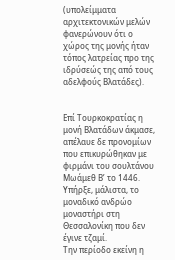(υπολείμματα αρχιτεκτονικών μελών φανερώνουν ότι ο χώρος της μονής ήταν τόπος λατρείας προ της ιδρύσεώς της από τους αδελφούς Βλατάδες).


Επί Τουρκοκρατίας η μονή Βλατάδων άκμασε, απέλαυε δε προνομίων που επικυρώθηκαν με φιρμάνι του σουλτάνου Μωάμεθ Β’ το 1446.
Υπήρξε, μάλιστα, το μοναδικό ανδρώο μοναστήρι στη Θεσσαλονίκη που δεν έγινε τζαμί.
Την περίοδο εκείνη η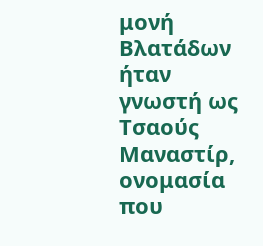μονή Βλατάδων ήταν γνωστή ως Τσαούς Μαναστίρ, ονομασία που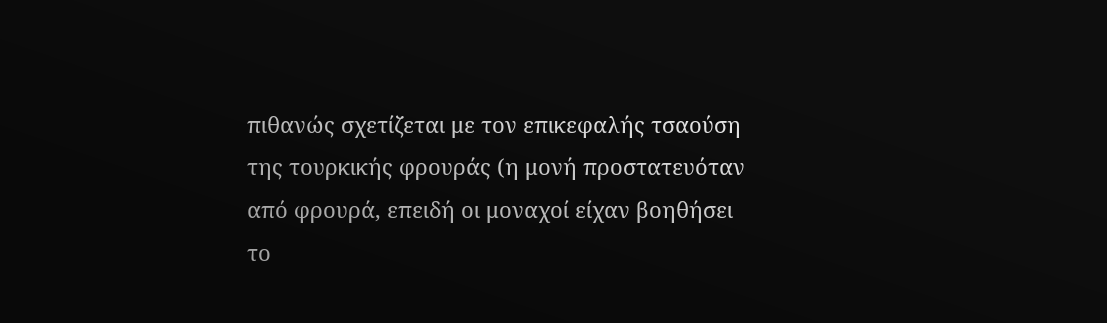πιθανώς σχετίζεται με τον επικεφαλής τσαούση της τουρκικής φρουράς (η μονή προστατευόταν από φρουρά, επειδή οι μοναχοί είχαν βοηθήσει το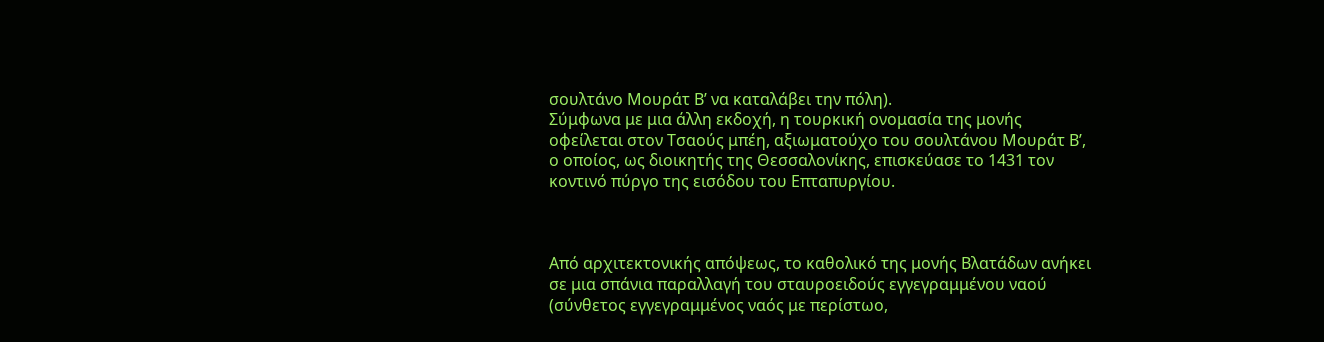σουλτάνο Μουράτ Β’ να καταλάβει την πόλη).
Σύμφωνα με μια άλλη εκδοχή, η τουρκική ονομασία της μονής οφείλεται στον Τσαούς μπέη, αξιωματούχο του σουλτάνου Μουράτ Β’, ο οποίος, ως διοικητής της Θεσσαλονίκης, επισκεύασε το 1431 τον κοντινό πύργο της εισόδου του Επταπυργίου.



Από αρχιτεκτονικής απόψεως, το καθολικό της μονής Βλατάδων ανήκει σε μια σπάνια παραλλαγή του σταυροειδούς εγγεγραμμένου ναού (σύνθετος εγγεγραμμένος ναός με περίστωο,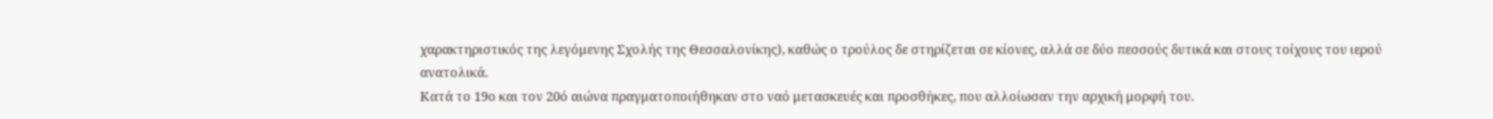χαρακτηριστικός της λεγόμενης Σχολής της Θεσσαλονίκης), καθώς ο τρούλος δε στηρίζεται σε κίονες, αλλά σε δύο πεσσούς δυτικά και στους τοίχους του ιερού ανατολικά.
Κατά το 19ο και τον 20ό αιώνα πραγματοποιήθηκαν στο ναό μετασκευές και προσθήκες, που αλλοίωσαν την αρχική μορφή του.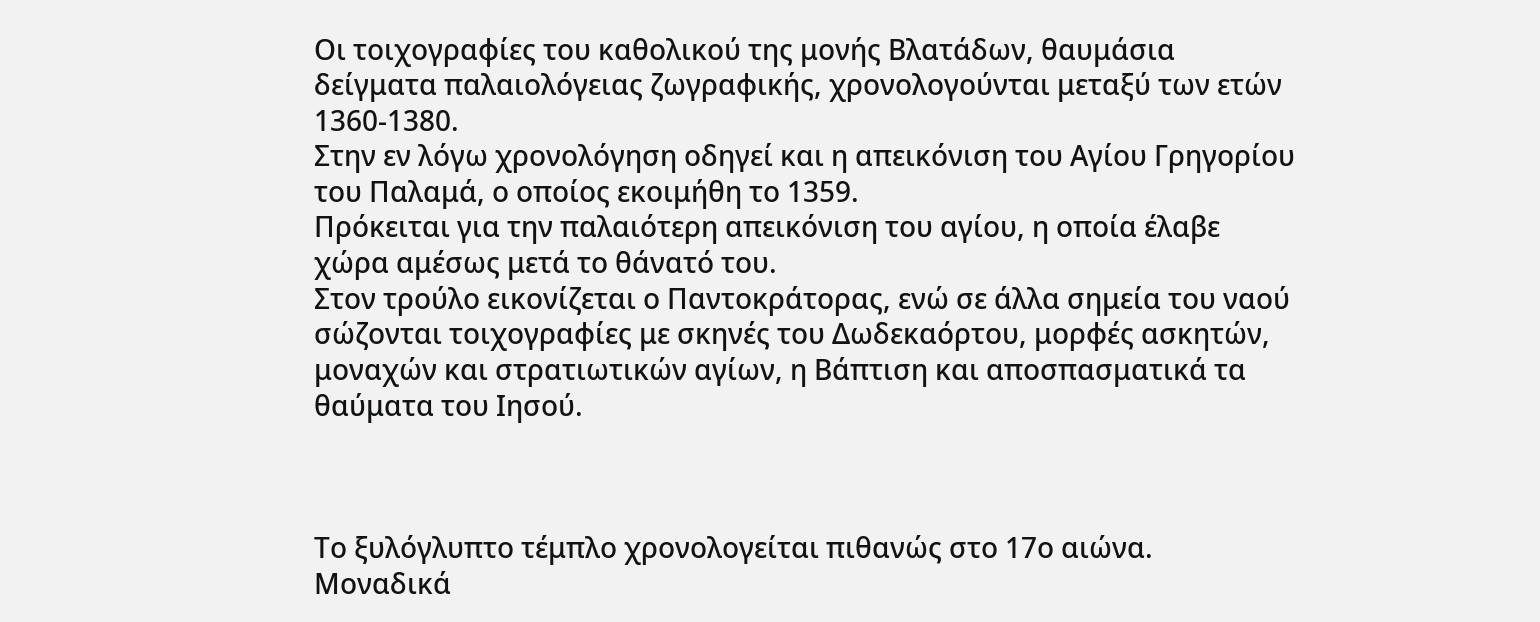Οι τοιχογραφίες του καθολικού της μονής Βλατάδων, θαυμάσια δείγματα παλαιολόγειας ζωγραφικής, χρονολογούνται μεταξύ των ετών 1360-1380.
Στην εν λόγω χρονολόγηση οδηγεί και η απεικόνιση του Αγίου Γρηγορίου του Παλαμά, ο οποίος εκοιμήθη το 1359.
Πρόκειται για την παλαιότερη απεικόνιση του αγίου, η οποία έλαβε χώρα αμέσως μετά το θάνατό του.
Στον τρούλο εικονίζεται ο Παντοκράτορας, ενώ σε άλλα σημεία του ναού σώζονται τοιχογραφίες με σκηνές του Δωδεκαόρτου, μορφές ασκητών, μοναχών και στρατιωτικών αγίων, η Βάπτιση και αποσπασματικά τα θαύματα του Ιησού.



Το ξυλόγλυπτο τέμπλο χρονολογείται πιθανώς στο 17ο αιώνα.
Μοναδικά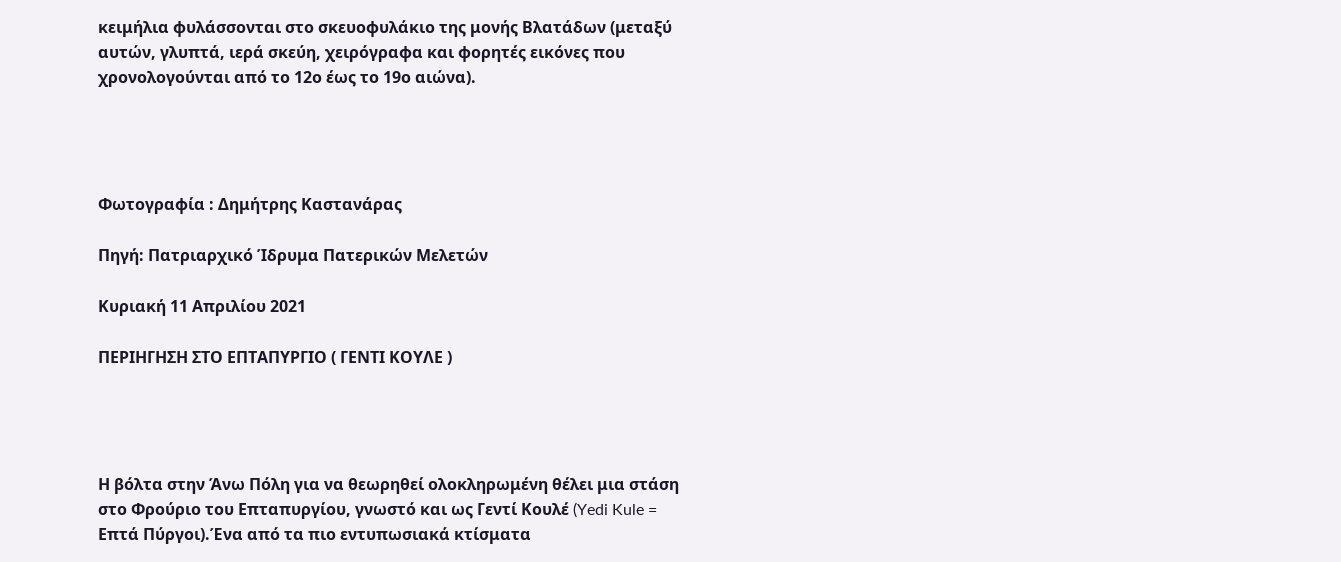κειμήλια φυλάσσονται στο σκευοφυλάκιο της μονής Βλατάδων (μεταξύ αυτών, γλυπτά, ιερά σκεύη, χειρόγραφα και φορητές εικόνες που χρονολογούνται από το 12ο έως το 19ο αιώνα).




Φωτογραφία : Δημήτρης Καστανάρας

Πηγή: Πατριαρχικό Ίδρυμα Πατερικών Μελετών

Κυριακή 11 Απριλίου 2021

ΠΕΡΙΗΓΗΣΗ ΣΤΟ ΕΠΤΑΠΥΡΓΙΟ ( ΓΕΝΤΙ ΚΟΥΛΕ )




Η βόλτα στην Άνω Πόλη για να θεωρηθεί ολοκληρωμένη θέλει μια στάση στο Φρούριο του Επταπυργίου, γνωστό και ως Γεντί Κουλέ (Yedi Kule = Επτά Πύργοι).Ένα από τα πιο εντυπωσιακά κτίσματα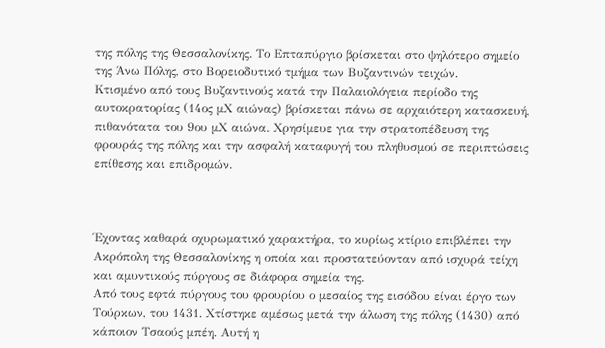της πόλης της Θεσσαλονίκης. Το Επταπύργιο βρίσκεται στο ψηλότερο σημείο της Άνω Πόλης, στο Βορειοδυτικό τμήμα των Βυζαντινών τειχών.
Κτισμένο από τους Βυζαντινούς κατά την Παλαιολόγεια περίοδο της αυτοκρατορίας (14ος μΧ αιώνας) βρίσκεται πάνω σε αρχαιότερη κατασκευή, πιθανότατα του 9ου μΧ αιώνα. Χρησίμευε για την στρατοπέδευση της φρουράς της πόλης και την ασφαλή καταφυγή του πληθυσμού σε περιπτώσεις επίθεσης και επιδρομών.



Έχοντας καθαρά οχυρωματικό χαρακτήρα, το κυρίως κτίριο επιβλέπει την Ακρόπολη της Θεσσαλονίκης η οποία και προστατεύονταν από ισχυρά τείχη και αμυντικούς πύργους σε διάφορα σημεία της.
Από τους εφτά πύργους του φρουρίου ο μεσαίος της εισόδου είναι έργο των Τούρκων, του 1431. Χτίστηκε αμέσως μετά την άλωση της πόλης (1430) από κάποιον Τσαούς μπέη. Αυτή η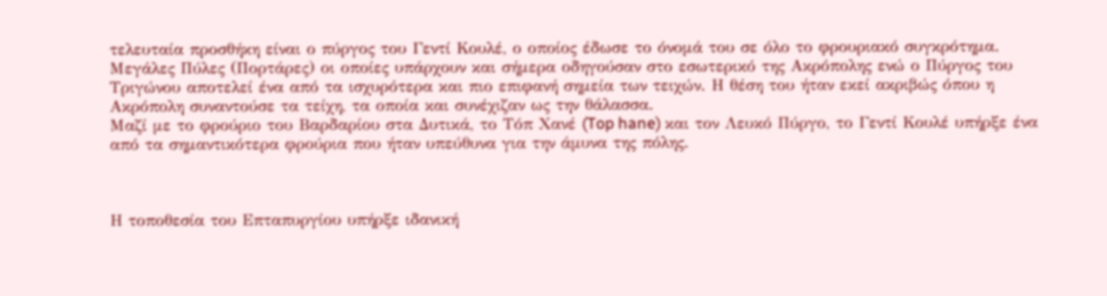τελευταία προσθήκη είναι ο πύργος του Γεντί Κουλέ, ο οποίος έδωσε το όνομά του σε όλο το φρουριακό συγκρότημα.
Μεγάλες Πύλες (Πορτάρες) οι οποίες υπάρχουν και σήμερα οδηγούσαν στο εσωτερικό της Ακρόπολης ενώ ο Πύργος του Τριγώνου αποτελεί ένα από τα ισχυρότερα και πιο επιφανή σημεία των τειχών. Η θέση του ήταν εκεί ακριβώς όπου η Ακρόπολη συναντούσε τα τείχη, τα οποία και συνέχιζαν ως την θάλασσα.
Μαζί με το φρούριο του Βαρδαρίου στα Δυτικά, το Τόπ Χανέ (Top hane) και τον Λευκό Πύργο, το Γεντί Κουλέ υπήρξε ένα από τα σημαντικότερα φρούρια που ήταν υπεύθυνα για την άμυνα της πόλης.



Η τοποθεσία του Επταπυργίου υπήρξε ιδανική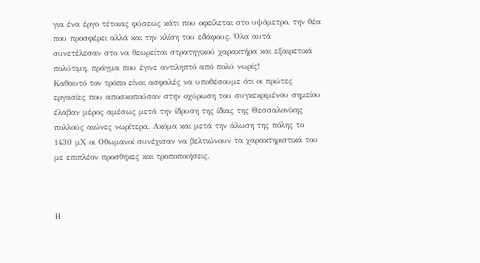για ένα έργο τέτοιας φύσεως κάτι που οφείλεται στο υψόμετρο, την θέα που προσφέρει αλλά και την κλίση του εδάφους. Όλα αυτά συνετέλεσαν στο να θεωρείται στρατηγικού χαρακτήρα και εξαιρετικά πολύτιμη, πράγμα που έγινε αντιληπτό από πολύ νωρίς!
Καθαυτό τον τρόπο είναι ασφαλές να υποθέσουμε ότι οι πρώτες εργασίες που αποσκοπούσαν στην οχύρωση του συγκεκριμένου σημείου έλαβαν μέρος αμέσως μετά την ίδρυση της ίδιας της Θεσσαλονίκης πολλούς αιώνες νωρίτερα. Ακόμα και μετά την άλωση της πόλης το 1430 μΧ οι Οθωμανοί συνέχισαν να βελτιώνουν τα χαρακτηριστικά του με επιπλέον προσθήκες και τροποποιήσεις.



Η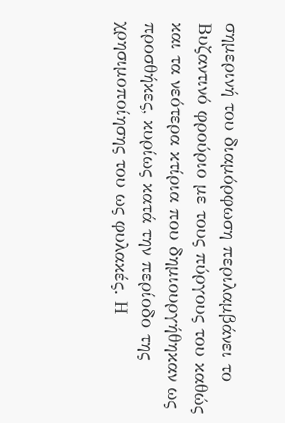σημερινή του διαμόρφωση περιλαμβάνει το Βυζαντινό φρούριο με τους πύργους του καθώς και τα νεότερα κτίρια που δημιουργήθηκαν ως προσθήκες, κυρίως κατά την περίοδο της χρησιμοποίησης του ως φυλακές. Η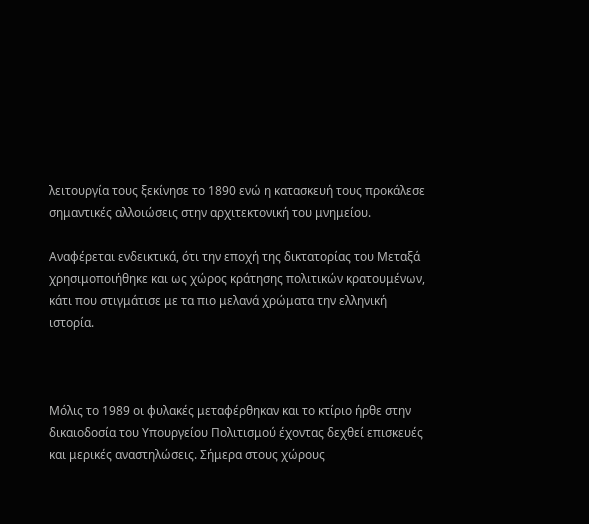λειτουργία τους ξεκίνησε το 1890 ενώ η κατασκευή τους προκάλεσε σημαντικές αλλοιώσεις στην αρχιτεκτονική του μνημείου.

Αναφέρεται ενδεικτικά, ότι την εποχή της δικτατορίας του Μεταξά χρησιμοποιήθηκε και ως χώρος κράτησης πολιτικών κρατουμένων, κάτι που στιγμάτισε με τα πιο μελανά χρώματα την ελληνική ιστορία.



Μόλις το 1989 οι φυλακές μεταφέρθηκαν και το κτίριο ήρθε στην δικαιοδοσία του Υπουργείου Πολιτισμού έχοντας δεχθεί επισκευές και μερικές αναστηλώσεις. Σήμερα στους χώρους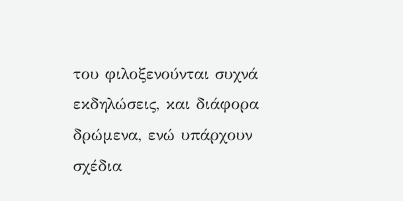του φιλοξενούνται συχνά εκδηλώσεις, και διάφορα δρώμενα, ενώ υπάρχουν σχέδια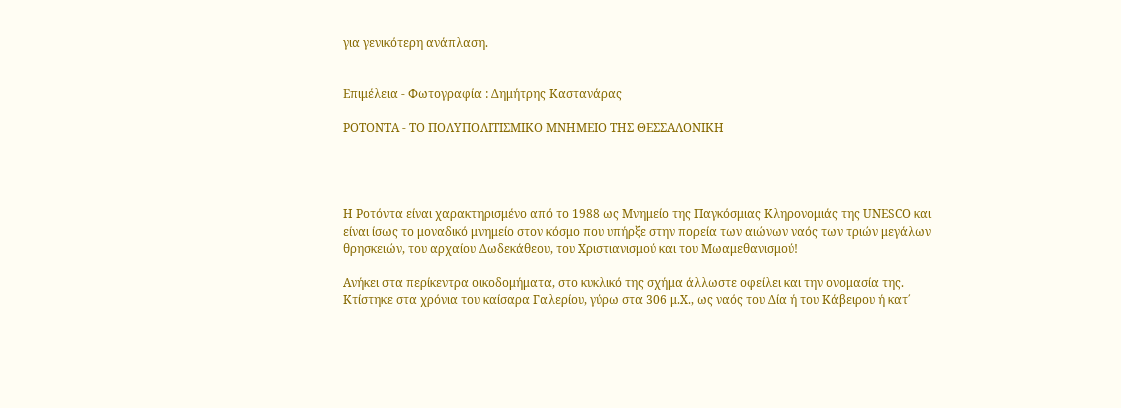για γενικότερη ανάπλαση.


Επιμέλεια - Φωτογραφία : Δημήτρης Καστανάρας

ΡΟΤΟΝΤΑ - ΤΟ ΠΟΛΥΠΟΛΙΤΙΣΜΙΚΟ ΜΝΗΜΕΙΟ ΤΗΣ ΘΕΣΣΑΛΟΝΙΚΗ




Η Ροτόντα είναι χαρακτηρισμένο από το 1988 ως Μνημείο της Παγκόσμιας Κληρονομιάς της UNESCO και είναι ίσως το μοναδικό μνημείο στον κόσμο που υπήρξε στην πορεία των αιώνων ναός των τριών μεγάλων θρησκειών, του αρχαίου Δωδεκάθεου, του Χριστιανισμού και του Μωαμεθανισμού!

Ανήκει στα περίκεντρα οικοδομήματα, στο κυκλικό της σχήμα άλλωστε οφείλει και την ονομασία της. Κτίστηκε στα χρόνια του καίσαρα Γαλερίου, γύρω στα 306 μ.Χ., ως ναός του Δία ή του Κάβειρου ή κατ΄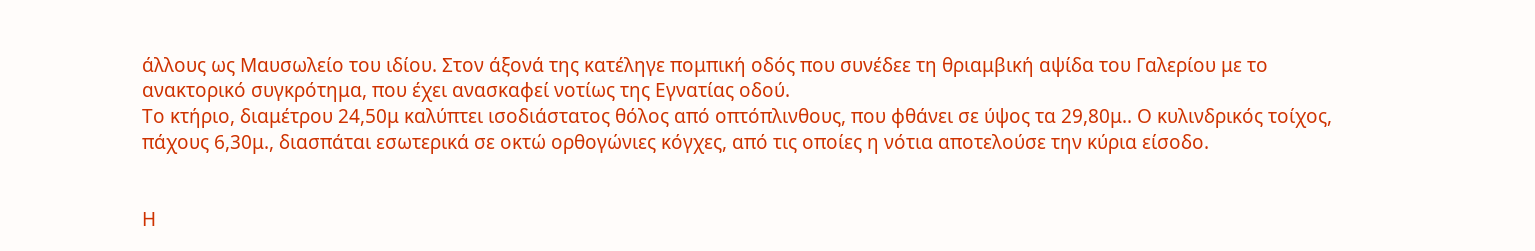άλλους ως Μαυσωλείο του ιδίου. Στον άξονά της κατέληγε πομπική οδός που συνέδεε τη θριαμβική αψίδα του Γαλερίου με το ανακτορικό συγκρότημα, που έχει ανασκαφεί νοτίως της Εγνατίας οδού.
Το κτήριο, διαμέτρου 24,50μ καλύπτει ισοδιάστατος θόλος από οπτόπλινθους, που φθάνει σε ύψος τα 29,80μ.. Ο κυλινδρικός τοίχος, πάχους 6,30μ., διασπάται εσωτερικά σε οκτώ ορθογώνιες κόγχες, από τις οποίες η νότια αποτελούσε την κύρια είσοδο.


Η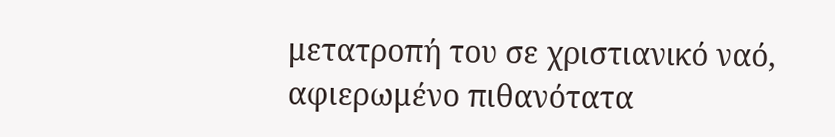μετατροπή του σε χριστιανικό ναό, αφιερωμένο πιθανότατα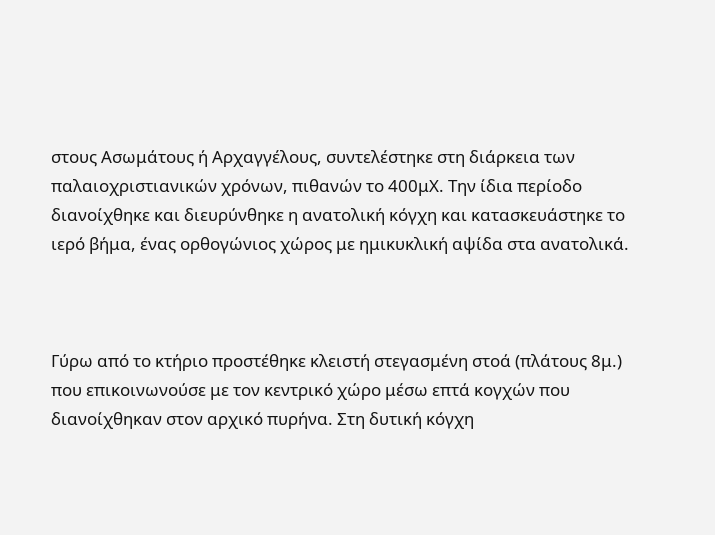στους Ασωμάτους ή Αρχαγγέλους, συντελέστηκε στη διάρκεια των παλαιοχριστιανικών χρόνων, πιθανών το 400μΧ. Την ίδια περίοδο διανοίχθηκε και διευρύνθηκε η ανατολική κόγχη και κατασκευάστηκε το ιερό βήμα, ένας ορθογώνιος χώρος με ημικυκλική αψίδα στα ανατολικά.



Γύρω από το κτήριο προστέθηκε κλειστή στεγασμένη στοά (πλάτους 8μ.) που επικοινωνούσε με τον κεντρικό χώρο μέσω επτά κογχών που διανοίχθηκαν στον αρχικό πυρήνα. Στη δυτική κόγχη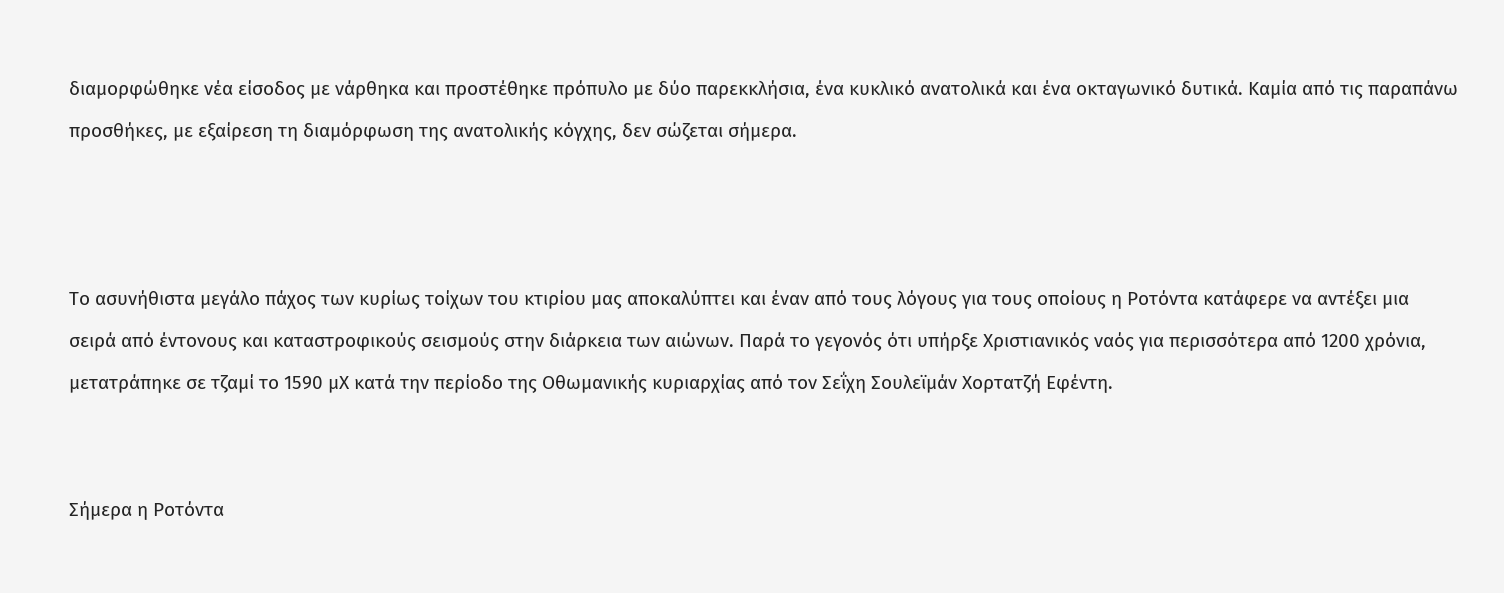διαμορφώθηκε νέα είσοδος με νάρθηκα και προστέθηκε πρόπυλο με δύο παρεκκλήσια, ένα κυκλικό ανατολικά και ένα οκταγωνικό δυτικά. Καμία από τις παραπάνω προσθήκες, με εξαίρεση τη διαμόρφωση της ανατολικής κόγχης, δεν σώζεται σήμερα.



Το ασυνήθιστα μεγάλο πάχος των κυρίως τοίχων του κτιρίου μας αποκαλύπτει και έναν από τους λόγους για τους οποίους η Ροτόντα κατάφερε να αντέξει μια σειρά από έντονους και καταστροφικούς σεισμούς στην διάρκεια των αιώνων. Παρά το γεγονός ότι υπήρξε Χριστιανικός ναός για περισσότερα από 1200 χρόνια, μετατράπηκε σε τζαμί το 1590 μΧ κατά την περίοδο της Οθωμανικής κυριαρχίας από τον Σεΐχη Σουλεϊμάν Χορτατζή Εφέντη.


Σήμερα η Ροτόντα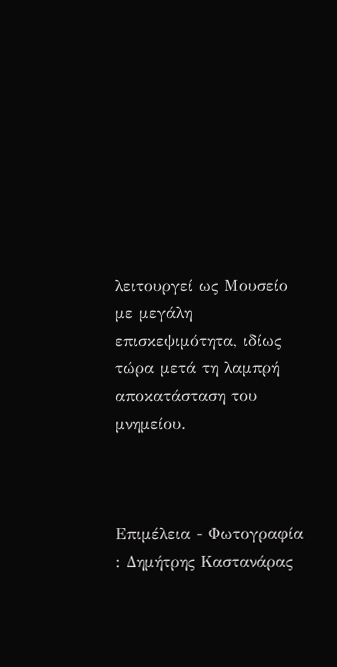λειτουργεί ως Μουσείο με μεγάλη επισκεψιμότητα, ιδίως τώρα μετά τη λαμπρή αποκατάσταση του μνημείου.



Επιμέλεια - Φωτογραφία : Δημήτρης Καστανάρας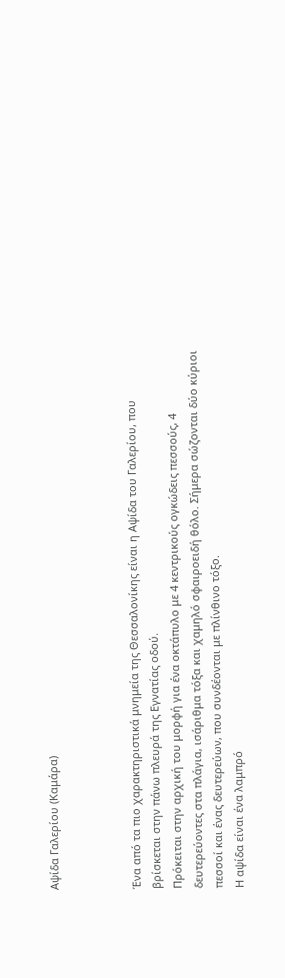Αψίδα Γαλερίου (Καμάρα)



Ένα από τα πιο χαρακτηριστικά μνημεία της Θεσσαλονίκης είναι η Αψίδα του Γαλερίου, που βρίσκεται στην πάνω πλευρά της Εγνατίας οδού.
Πρόκειται στην αρχική του μορφή για ένα οκτάπυλο με 4 κεντρικούς ογκώδεις πεσσούς, 4 δευτερεύοντες στα πλάγια, ισάριθμα τόξα και χαμηλό σφαιροειδή θόλο. Σήμερα σώζονται δύο κύριοι πεσσοί και ένας δευτερεύων, που συνδέονται με πλίνθινο τόξο.
Η αψίδα είναι ένα λαμπρό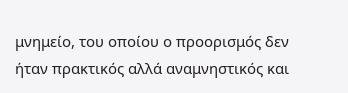μνημείο, του οποίου ο προορισμός δεν ήταν πρακτικός αλλά αναμνηστικός και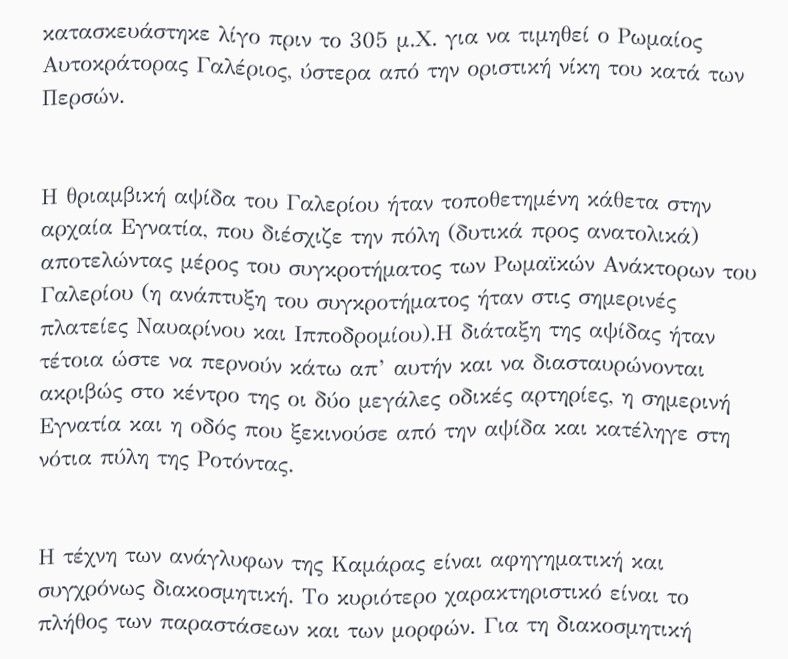κατασκευάστηκε λίγο πριν το 305 μ.Χ. για να τιμηθεί ο Ρωμαίος Αυτοκράτορας Γαλέριος, ύστερα από την οριστική νίκη του κατά των Περσών.


Η θριαμβική αψίδα του Γαλερίου ήταν τοποθετημένη κάθετα στην αρχαία Εγνατία, που διέσχιζε την πόλη (δυτικά προς ανατολικά) αποτελώντας μέρος του συγκροτήματος των Ρωμαϊκών Ανάκτορων του Γαλερίου (η ανάπτυξη του συγκροτήματος ήταν στις σημερινές πλατείες Ναυαρίνου και Ιπποδρομίου).Η διάταξη της αψίδας ήταν τέτοια ώστε να περνούν κάτω απ’ αυτήν και να διασταυρώνονται ακριβώς στο κέντρο της οι δύο μεγάλες οδικές αρτηρίες, η σημερινή Εγνατία και η οδός που ξεκινούσε από την αψίδα και κατέληγε στη νότια πύλη της Ροτόντας.


Η τέχνη των ανάγλυφων της Καμάρας είναι αφηγηματική και συγχρόνως διακοσμητική. Το κυριότερο χαρακτηριστικό είναι το πλήθος των παραστάσεων και των μορφών. Για τη διακοσμητική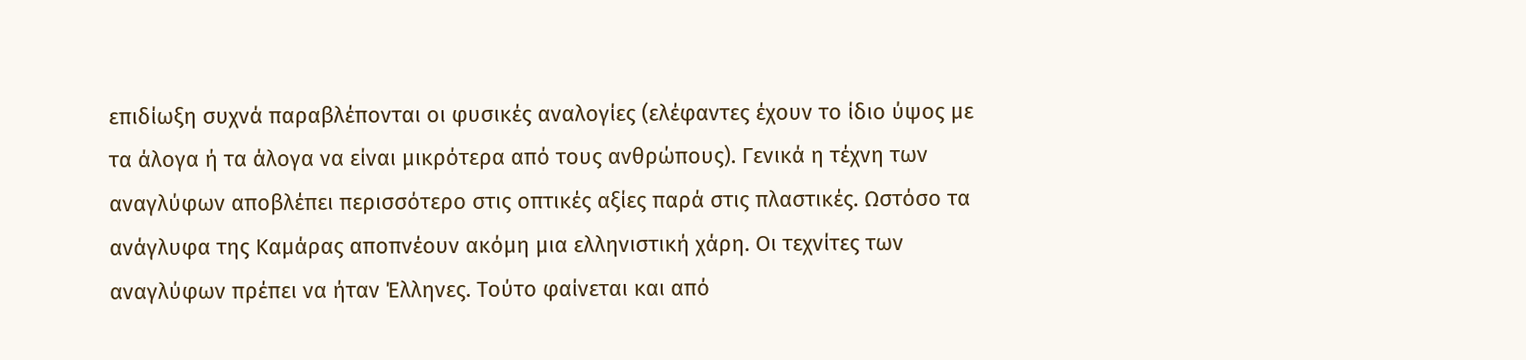επιδίωξη συχνά παραβλέπονται οι φυσικές αναλογίες (ελέφαντες έχουν το ίδιο ύψος με τα άλογα ή τα άλογα να είναι μικρότερα από τους ανθρώπους). Γενικά η τέχνη των αναγλύφων αποβλέπει περισσότερο στις οπτικές αξίες παρά στις πλαστικές. Ωστόσο τα ανάγλυφα της Καμάρας αποπνέουν ακόμη μια ελληνιστική χάρη. Οι τεχνίτες των αναγλύφων πρέπει να ήταν Έλληνες. Τούτο φαίνεται και από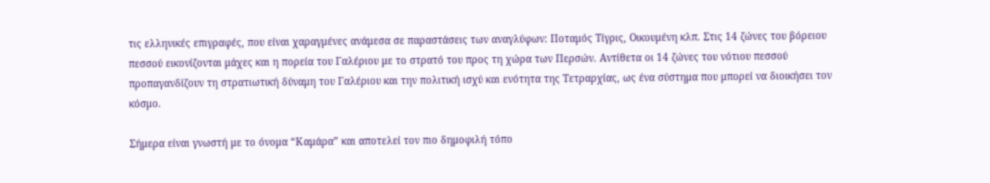τις ελληνικές επιγραφές, που είναι χαραγμένες ανάμεσα σε παραστάσεις των αναγλύφων: Ποταμός Τίγρις, Οικουμένη κλπ. Στις 14 ζώνες του βόρειου πεσσού εικονίζονται μάχες και η πορεία του Γαλέριου με το στρατό του προς τη χώρα των Περσών. Αντίθετα οι 14 ζώνες του νότιου πεσσού προπαγανδίζουν τη στρατιωτική δύναμη του Γαλέριου και την πολιτική ισχύ και ενότητα της Τετραρχίας, ως ένα σύστημα που μπορεί να διοικήσει τον κόσμο.

Σήμερα είναι γνωστή με το όνομα “Καμάρα” και αποτελεί τον πιο δημοφιλή τόπο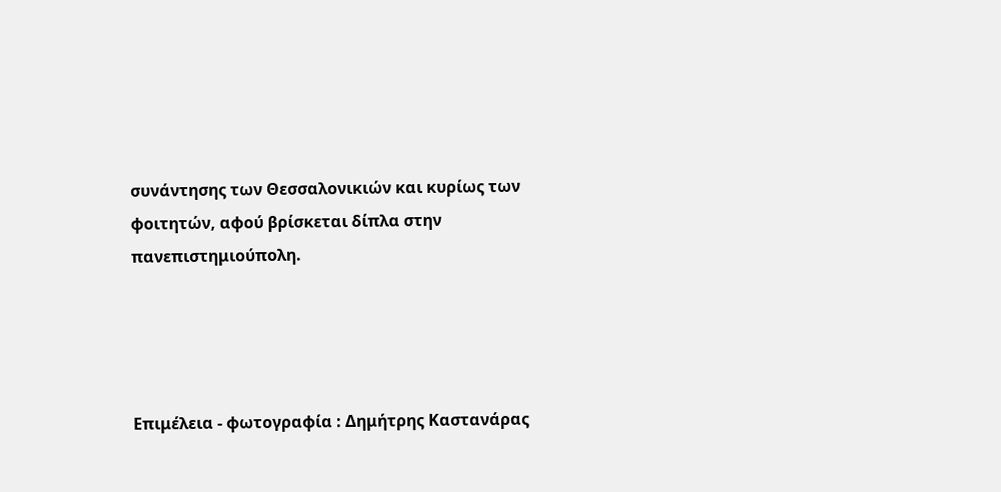συνάντησης των Θεσσαλονικιών και κυρίως των φοιτητών, αφού βρίσκεται δίπλα στην πανεπιστημιούπολη.




Επιμέλεια - φωτογραφία : Δημήτρης Καστανάρας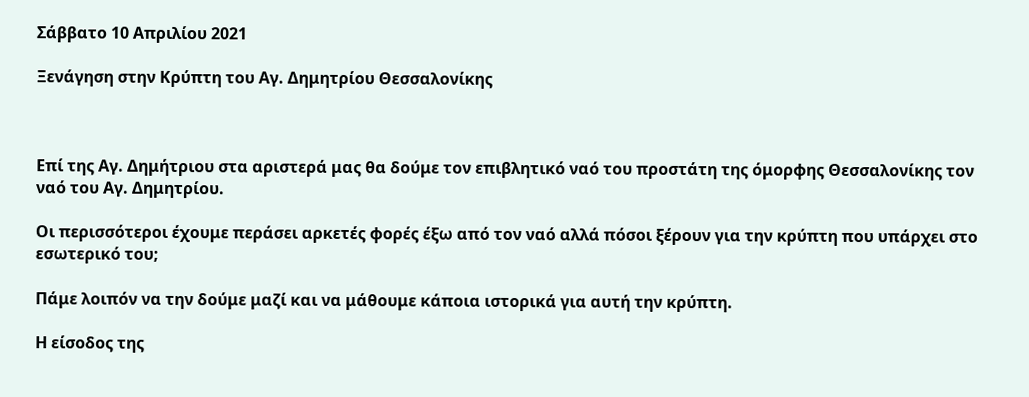Σάββατο 10 Απριλίου 2021

Ξενάγηση στην Κρύπτη του Αγ. Δημητρίου Θεσσαλονίκης



Επί της Αγ. Δημήτριου στα αριστερά μας θα δούμε τον επιβλητικό ναό του προστάτη της όμορφης Θεσσαλονίκης τον ναό του Αγ. Δημητρίου.

Οι περισσότεροι έχουμε περάσει αρκετές φορές έξω από τον ναό αλλά πόσοι ξέρουν για την κρύπτη που υπάρχει στο εσωτερικό του;

Πάμε λοιπόν να την δούμε μαζί και να μάθουμε κάποια ιστορικά για αυτή την κρύπτη.

Η είσοδος της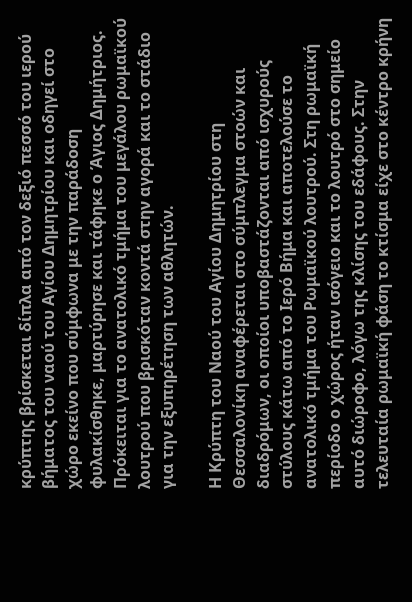κρύπτης βρίσκεται δίπλα από τον δεξιό πεσσό του ιερού βήματος του ναού του Αγίου Δημητρίου και οδηγεί στο χώρο εκείνο που σύμφωνα με την παράδοση φυλακίσθηκε, μαρτύρησε και τάφηκε ο Άγιος Δημήτριος. Πρόκειται για το ανατολικό τμήμα του μεγάλου ρωμαϊκού λουτρού που βρισκόταν κοντά στην αγορά και το στάδιο για την εξυπηρέτηση των αθλητών.

Η Κρύπτη του Ναού του Αγίου Δημητρίου στη Θεσσαλονίκη αναφέρεται στο σύμπλεγμα στοών και διαδρόμων, οι οποίοι υποβαστάζονται από ισχυρούς στύλους κάτω από το Ιερό Βήμα και αποτελούσε το ανατολικό τμήμα του Ρωμαϊκού λουτρού. Στη ρωμαϊκή περίοδο ο χώρος ήταν ισόγειο και το λουτρό στο σημείο αυτό διώροφο, λόγω της κλίσης του εδάφους. Στην τελευταία ρωμαϊκή φάση το κτίσμα είχε στο κέντρο κρήνη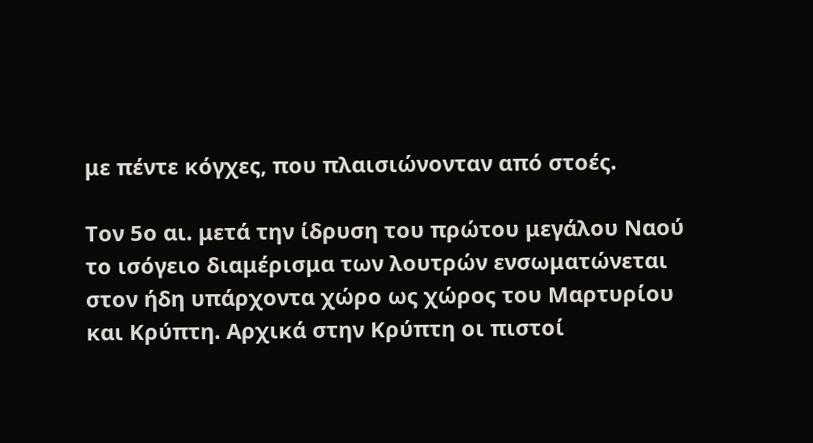με πέντε κόγχες, που πλαισιώνονταν από στοές.

Τον 5ο αι. μετά την ίδρυση του πρώτου μεγάλου Ναού το ισόγειο διαμέρισμα των λουτρών ενσωματώνεται στον ήδη υπάρχοντα χώρο ως χώρος του Μαρτυρίου και Κρύπτη. Αρχικά στην Κρύπτη οι πιστοί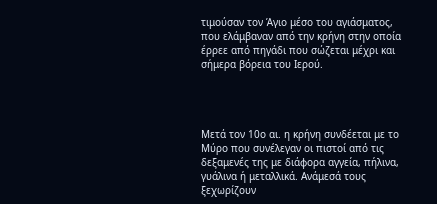τιμούσαν τον Άγιο μέσο του αγιάσματος, που ελάμβαναν από την κρήνη στην οποία έρρεε από πηγάδι που σώζεται μέχρι και σήμερα βόρεια του Ιερού.




Μετά τον 10ο αι. η κρήνη συνδέεται με το Μύρο που συνέλεγαν οι πιστοί από τις δεξαμενές της με διάφορα αγγεία, πήλινα, γυάλινα ή μεταλλικά. Ανάμεσά τους ξεχωρίζουν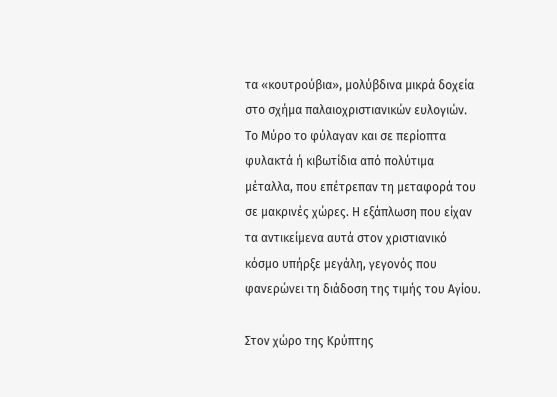τα «κουτρούβια», μολύβδινα μικρά δοχεία στο σχήμα παλαιοχριστιανικών ευλογιών. Το Μύρο το φύλαγαν και σε περίοπτα φυλακτά ή κιβωτίδια από πολύτιμα μέταλλα, που επέτρεπαν τη μεταφορά του σε μακρινές χώρες. Η εξάπλωση που είχαν τα αντικείμενα αυτά στον χριστιανικό κόσμο υπήρξε μεγάλη, γεγονός που φανερώνει τη διάδοση της τιμής του Αγίου.

Στον χώρο της Κρύπτης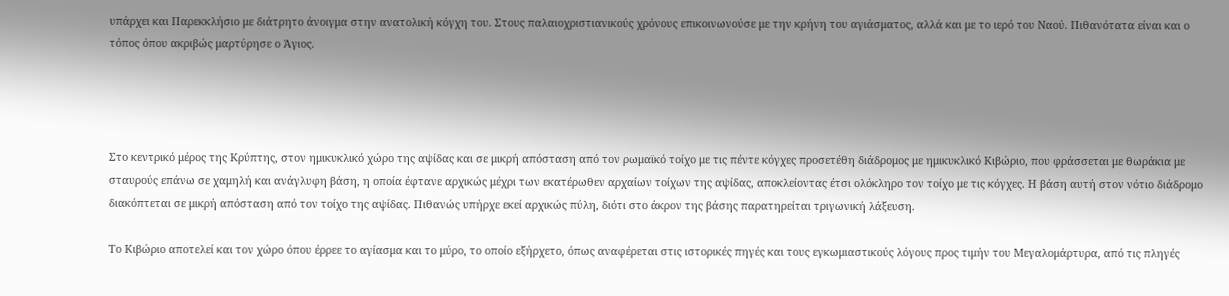υπάρχει και Παρεκκλήσιο με διάτρητο άνοιγμα στην ανατολική κόγχη του. Στους παλαιοχριστιανικούς χρόνους επικοινωνούσε με την κρήνη του αγιάσματος, αλλά και με το ιερό του Ναού. Πιθανότατα είναι και ο τόπος όπου ακριβώς μαρτύρησε ο Άγιος.




Στο κεντρικό μέρος της Κρύπτης, στον ημικυκλικό χώρο της αψίδας και σε μικρή απόσταση από τον ρωμαϊκό τοίχο με τις πέντε κόγχες προσετέθη διάδρομος με ημικυκλικό Κιβώριο, που φράσσεται με θωράκια με σταυρούς επάνω σε χαμηλή και ανάγλυφη βάση, η οποία έφτανε αρχικώς μέχρι των εκατέρωθεν αρχαίων τοίχων της αψίδας, αποκλείοντας έτσι ολόκληρο τον τοίχο με τις κόγχες. Η βάση αυτή στον νότιο διάδρομο διακόπτεται σε μικρή απόσταση από τον τοίχο της αψίδας. Πιθανώς υπήρχε εκεί αρχικώς πύλη, διότι στο άκρον της βάσης παρατηρείται τριγωνική λάξευση.

Το Κιβώριο αποτελεί και τον χώρο όπου έρρεε το αγίασμα και το μύρο, το οποίο εξήρχετο, όπως αναφέρεται στις ιστορικές πηγές και τους εγκωμιαστικούς λόγους προς τιμήν του Μεγαλομάρτυρα, από τις πληγές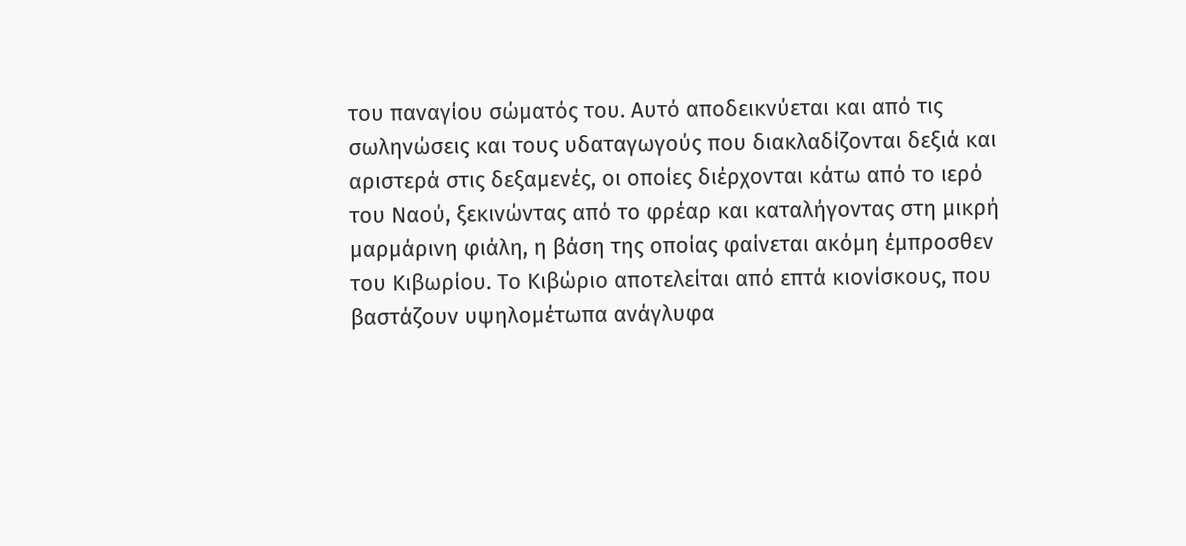του παναγίου σώματός του. Αυτό αποδεικνύεται και από τις σωληνώσεις και τους υδαταγωγούς που διακλαδίζονται δεξιά και αριστερά στις δεξαμενές, οι οποίες διέρχονται κάτω από το ιερό του Ναού, ξεκινώντας από το φρέαρ και καταλήγοντας στη μικρή μαρμάρινη φιάλη, η βάση της οποίας φαίνεται ακόμη έμπροσθεν του Κιβωρίου. Το Κιβώριο αποτελείται από επτά κιονίσκους, που βαστάζουν υψηλομέτωπα ανάγλυφα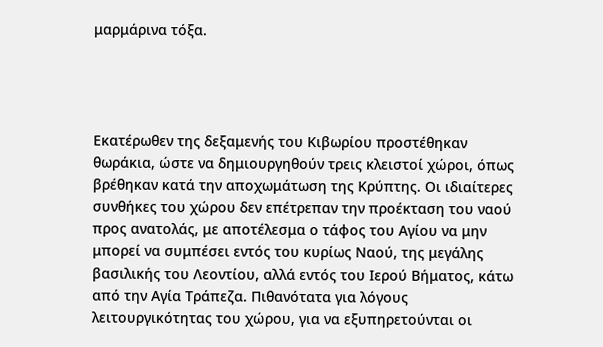μαρμάρινα τόξα.




Εκατέρωθεν της δεξαμενής του Κιβωρίου προστέθηκαν θωράκια, ώστε να δημιουργηθούν τρεις κλειστοί χώροι, όπως βρέθηκαν κατά την αποχωμάτωση της Κρύπτης. Οι ιδιαίτερες συνθήκες του χώρου δεν επέτρεπαν την προέκταση του ναού προς ανατολάς, με αποτέλεσμα ο τάφος του Αγίου να μην μπορεί να συμπέσει εντός του κυρίως Ναού, της μεγάλης βασιλικής του Λεοντίου, αλλά εντός του Ιερού Βήματος, κάτω από την Αγία Τράπεζα. Πιθανότατα για λόγους λειτουργικότητας του χώρου, για να εξυπηρετούνται οι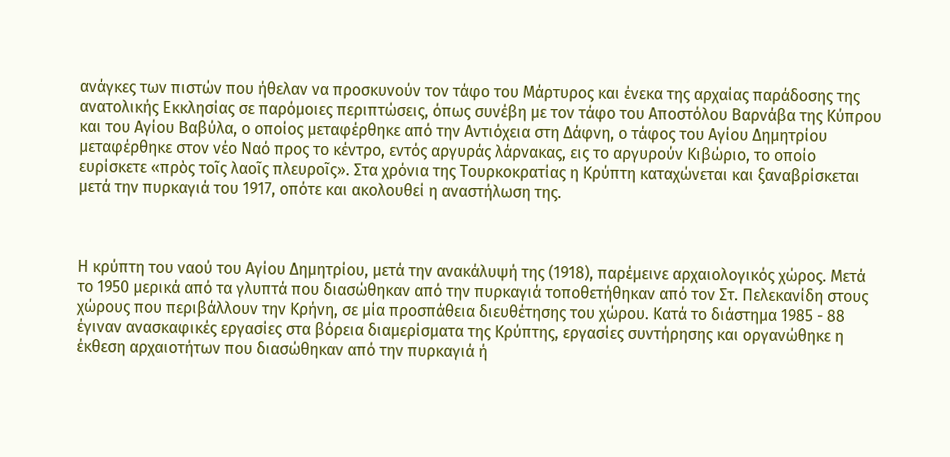ανάγκες των πιστών που ήθελαν να προσκυνούν τον τάφο του Μάρτυρος και ένεκα της αρχαίας παράδοσης της ανατολικής Εκκλησίας σε παρόμοιες περιπτώσεις, όπως συνέβη με τον τάφο του Αποστόλου Βαρνάβα της Κύπρου και του Αγίου Βαβύλα, ο οποίος μεταφέρθηκε από την Αντιόχεια στη Δάφνη, ο τάφος του Αγίου Δημητρίου μεταφέρθηκε στον νέο Ναό προς το κέντρο, εντός αργυράς λάρνακας, εις το αργυρούν Κιβώριο, το οποίο ευρίσκετε «πρὸς τοῖς λαοῖς πλευροῖς». Στα χρόνια της Τουρκοκρατίας η Κρύπτη καταχώνεται και ξαναβρίσκεται μετά την πυρκαγιά του 1917, οπότε και ακολουθεί η αναστήλωση της.



Η κρύπτη του ναού του Αγίου Δημητρίου, μετά την ανακάλυψή της (1918), παρέμεινε αρχαιολογικός χώρος. Μετά το 1950 μερικά από τα γλυπτά που διασώθηκαν από την πυρκαγιά τοποθετήθηκαν από τον Στ. Πελεκανίδη στους χώρους που περιβάλλουν την Κρήνη, σε μία προσπάθεια διευθέτησης του χώρου. Κατά το διάστημα 1985 - 88 έγιναν ανασκαφικές εργασίες στα βόρεια διαμερίσματα της Κρύπτης, εργασίες συντήρησης και οργανώθηκε η έκθεση αρχαιοτήτων που διασώθηκαν από την πυρκαγιά ή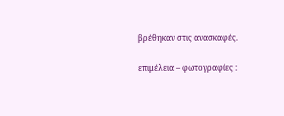βρέθηκαν στις ανασκαφές.

επιμέλεια – φωτογραφίες :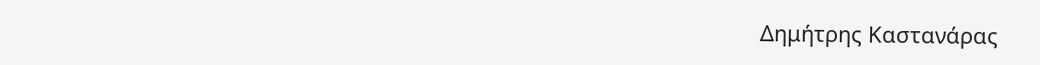Δημήτρης Καστανάρας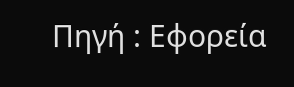Πηγή : Εφορεία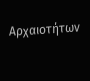Αρχαιοτήτων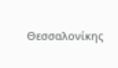Θεσσαλονίκης